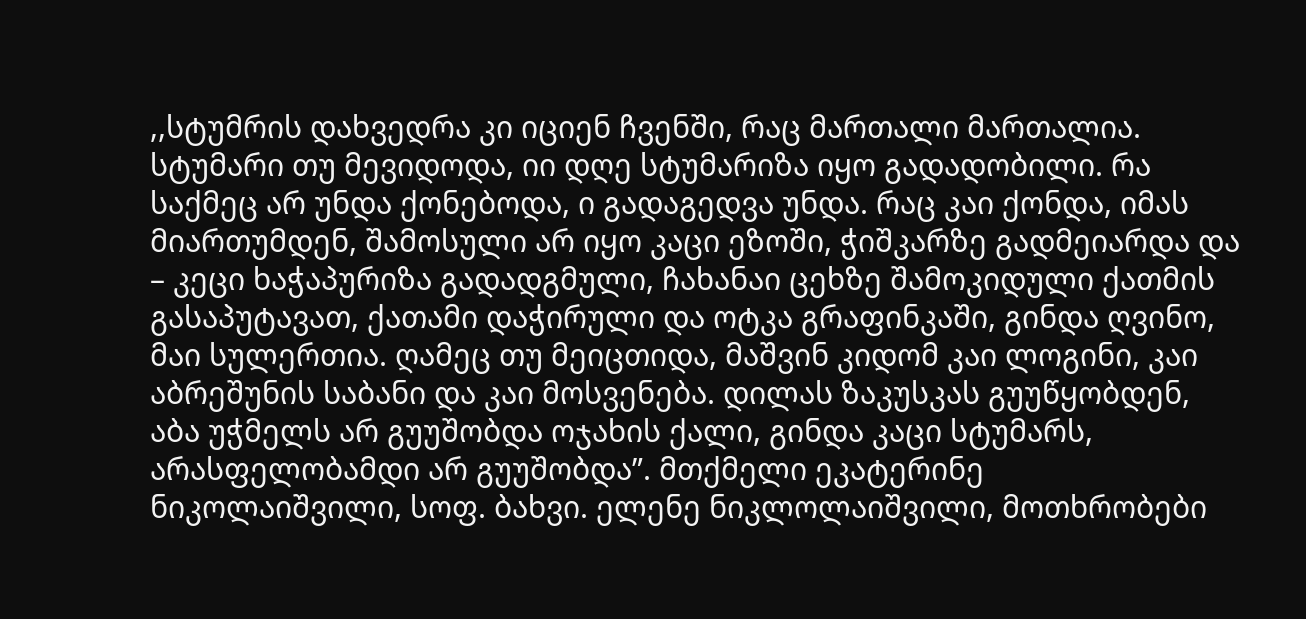,,სტუმრის დახვედრა კი იციენ ჩვენში, რაც მართალი მართალია. სტუმარი თუ მევიდოდა, იი დღე სტუმარიზა იყო გადადობილი. რა საქმეც არ უნდა ქონებოდა, ი გადაგედვა უნდა. რაც კაი ქონდა, იმას მიართუმდენ, შამოსული არ იყო კაცი ეზოში, ჭიშკარზე გადმეიარდა და – კეცი ხაჭაპურიზა გადადგმული, ჩახანაი ცეხზე შამოკიდული ქათმის გასაპუტავათ, ქათამი დაჭირული და ოტკა გრაფინკაში, გინდა ღვინო, მაი სულერთია. ღამეც თუ მეიცთიდა, მაშვინ კიდომ კაი ლოგინი, კაი აბრეშუნის საბანი და კაი მოსვენება. დილას ზაკუსკას გუუწყობდენ, აბა უჭმელს არ გუუშობდა ოჯახის ქალი, გინდა კაცი სტუმარს, არასფელობამდი არ გუუშობდა”. მთქმელი ეკატერინე ნიკოლაიშვილი, სოფ. ბახვი. ელენე ნიკლოლაიშვილი, მოთხრობები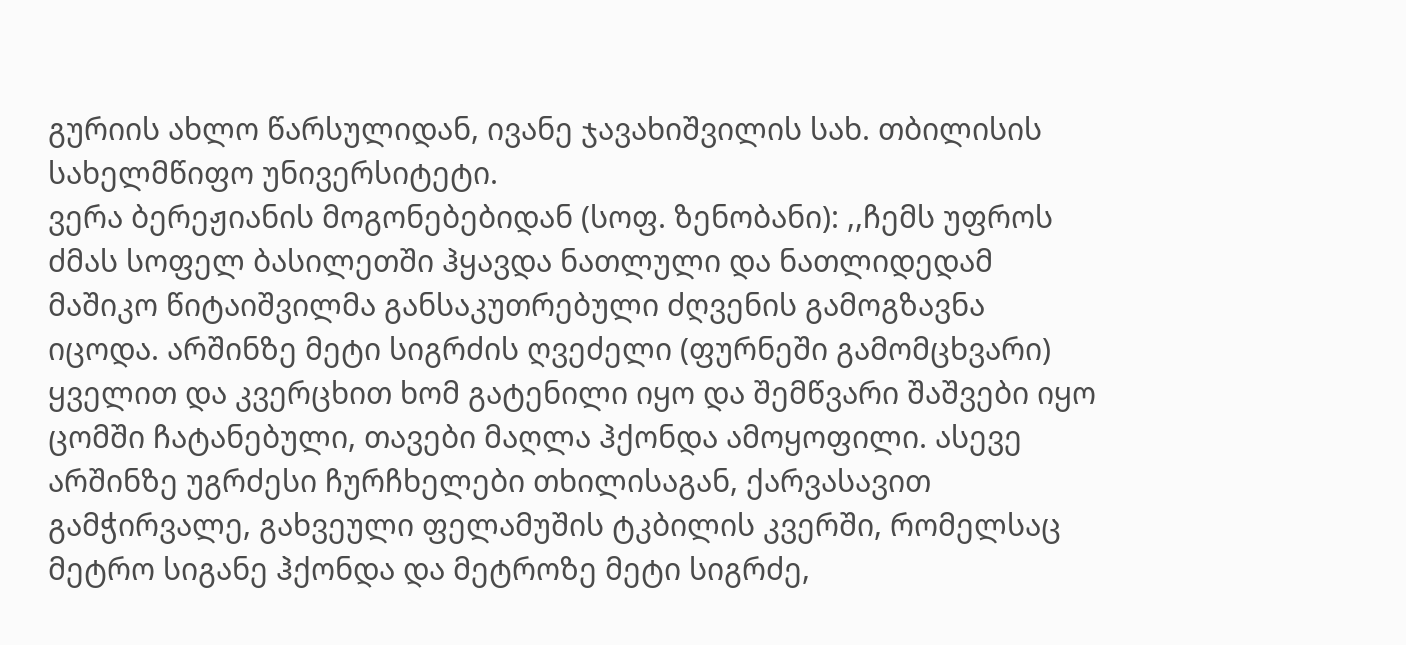გურიის ახლო წარსულიდან, ივანე ჯავახიშვილის სახ. თბილისის სახელმწიფო უნივერსიტეტი.
ვერა ბერეჟიანის მოგონებებიდან (სოფ. ზენობანი): ,,ჩემს უფროს ძმას სოფელ ბასილეთში ჰყავდა ნათლული და ნათლიდედამ მაშიკო წიტაიშვილმა განსაკუთრებული ძღვენის გამოგზავნა იცოდა. არშინზე მეტი სიგრძის ღვეძელი (ფურნეში გამომცხვარი) ყველით და კვერცხით ხომ გატენილი იყო და შემწვარი შაშვები იყო ცომში ჩატანებული, თავები მაღლა ჰქონდა ამოყოფილი. ასევე არშინზე უგრძესი ჩურჩხელები თხილისაგან, ქარვასავით გამჭირვალე, გახვეული ფელამუშის ტკბილის კვერში, რომელსაც მეტრო სიგანე ჰქონდა და მეტროზე მეტი სიგრძე,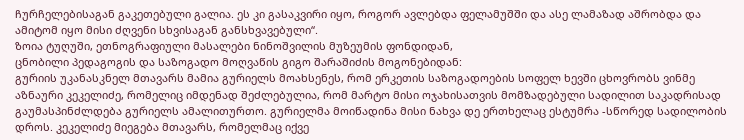ჩურჩელებისაგან გაკეთებული გალია. ეს კი გასაკვირი იყო, როგორ ავლებდა ფელამუშში და ასე ლამაზად აშრობდა და ამიტომ იყო მისი ძღვენი სხვისაგან განსხვავებული“.
ზოია ტუღუში, ეთნოგრაფიული მასალები ნინოშვილის მუზეუმის ფონდიდან,
ცნობილი პედაგოგის და საზოგადო მოღვაწის გიგო შარაშიძის მოგონებიდან:
გურიის უკანასკნელ მთავარს მამია გურიელს მოახსენეს, რომ ერკეთის საზოგადოების სოფელ ხევში ცხოვრობს ვინმე აზნაური კეკელიძე, რომელიც იმდენად შეძლებულია, რომ მარტო მისი ოჯახისათვის მომზადებული სადილით საკადრისად გაუმასპინძლდება გურიელს ამალითურთო. გურიელმა მოიწადინა მისი ნახვა დე ერთხელაც ესტუმრა -სწორედ სადილობის დროს. კეკელიძე მიეგება მთავარს, რომელმაც იქვე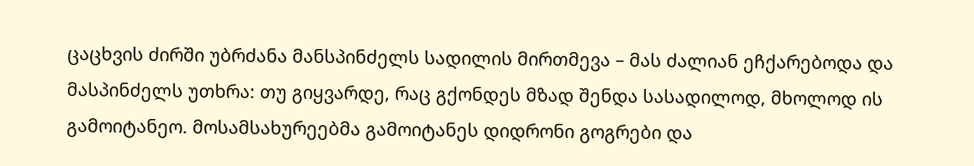ცაცხვის ძირში უბრძანა მანსპინძელს სადილის მირთმევა – მას ძალიან ეჩქარებოდა და მასპინძელს უთხრა: თუ გიყვარდე, რაც გქონდეს მზად შენდა სასადილოდ, მხოლოდ ის გამოიტანეო. მოსამსახურეებმა გამოიტანეს დიდრონი გოგრები და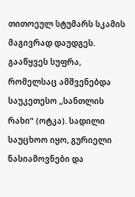თითოეულ სტუმარს სკამის მაგივრად დაუდგეს. გააწყვეს სუფრა, რომელსაც ამშვენებდა საუკეთესო ,,სანთლის რახი” (ოტკა). სადილი საუცხოო იყო, გურიელი ნასიამოვნები და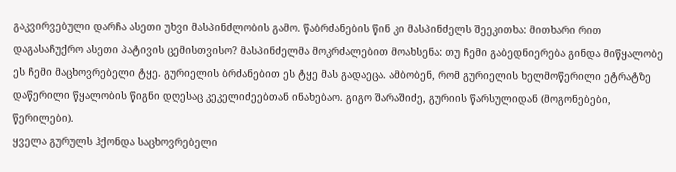გაკვირვებული დარჩა ასეთი უხვი მასპინძლობის გამო. წაბრძანების წინ კი მასპინძელს შეეკითხა: მითხარი რით დაგასაჩუქრო ასეთი პატივის ცემისთვისო? მასპინძელმა მოკრძალებით მოახსენა: თუ ჩემი გაბედნიერება გინდა მიწყალობე ეს ჩემი მაცხოვრებელი ტყე. გურიელის ბრძანებით ეს ტყე მას გადაეცა. ამბობენ, რომ გურიელის ხელმოწერილი ეტრატზე დაწერილი წყალობის წიგნი დღესაც კეკელიძეებთან ინახებაო. გიგო შარაშიძე, გურიის წარსულიდან (მოგონებები, წერილები).
ყველა გურულს ჰქონდა საცხოვრებელი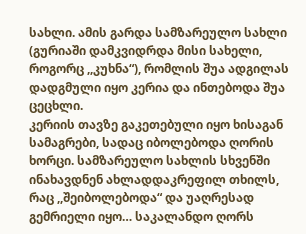სახლი. ამის გარდა სამზარეულო სახლი (გურიაში დამკვიდრდა მისი სახელი, როგორც ,,კუხნა“), რომლის შუა ადგილას დადგმული იყო კერია და ინთებოდა შუა ცეცხლი.
კერიის თავზე გაკეთებული იყო ხისაგან სამაგრები, სადაც იბოლებოდა ღორის ხორცი. სამზარეულო სახლის სხვენში ინახავდნენ ახლადდაკრეფილ თხილს, რაც ,,შეიბოლებოდა“ და უაღრესად გემრიელი იყო… საკალანდო ღორს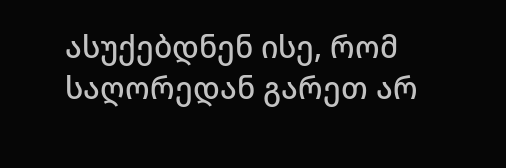ასუქებდნენ ისე, რომ საღორედან გარეთ არ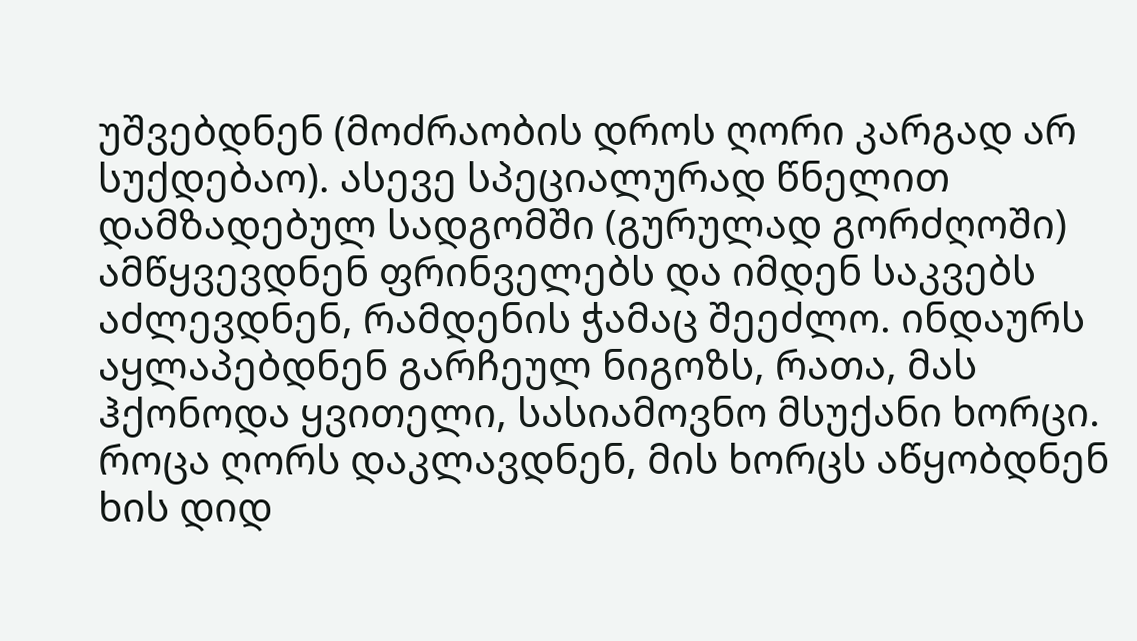უშვებდნენ (მოძრაობის დროს ღორი კარგად არ სუქდებაო). ასევე სპეციალურად წნელით დამზადებულ სადგომში (გურულად გორძღოში) ამწყვევდნენ ფრინველებს და იმდენ საკვებს აძლევდნენ, რამდენის ჭამაც შეეძლო. ინდაურს აყლაპებდნენ გარჩეულ ნიგოზს, რათა, მას ჰქონოდა ყვითელი, სასიამოვნო მსუქანი ხორცი. როცა ღორს დაკლავდნენ, მის ხორცს აწყობდნენ ხის დიდ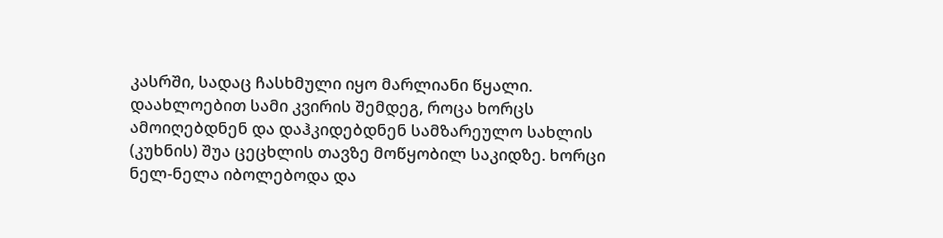კასრში, სადაც ჩასხმული იყო მარლიანი წყალი. დაახლოებით სამი კვირის შემდეგ, როცა ხორცს ამოიღებდნენ და დაჰკიდებდნენ სამზარეულო სახლის (კუხნის) შუა ცეცხლის თავზე მოწყობილ საკიდზე. ხორცი ნელ-ნელა იბოლებოდა და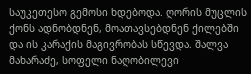საუკეთესო გემოსი ხდებოდა. ღორის მუცლის ქონს ადნობდნენ, მოათავსებდნენ ქილებში და ის კარაქის მაგივრობას სწევდა. შალვა მახარაძე, სოფელი ნაღობილევი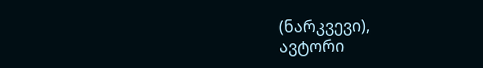(ნარკვევი),
ავტორი